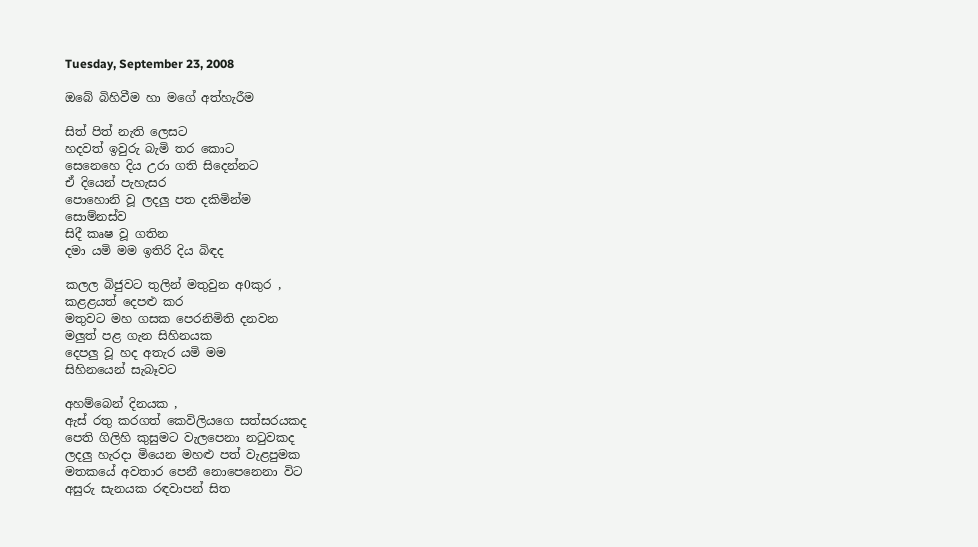Tuesday, September 23, 2008

ඔබේ බිහිවීම හා මගේ අත්හැරීම

සිත් පිත් නැති ලෙසට
හදවත් ඉවුරු බැමි තර කොට
සෙනෙහෙ දිය උරා ගති සිදෙන්නට
ඒ දියෙන් පැහැසර
පොහොනි වූ ලදලු පත දකිමින්ම
සොම්නස්ව
සිදී කෘෂ වූ ගතින
දමා යමි මම ඉතිරි දිය බිඳද

කලල බිජුවට තුලින් මතුවුන අ0කුර ,
කළළයත් දෙපළු කර
මතුවට මහ ගසක පෙරනිමිති දනවන
මලුත් පළ ගැන සිහිනයක
දෙපලු වූ හද අතැර යමි මම
සිහිනයෙන් සැබෑවට

අහම්බෙන් දිනයක ,
ඇස් රතු කරගත් කෙවිලියගෙ සත්සරයකද
පෙති ගිලිහි කුසුමට වැලපෙනා නටුවකද
ලදලු හැරදා මියෙන මහළු පත් වැළපුමක
මතකයේ අවතාර පෙනී නොපෙනෙනා විට
අසුරු සැනයක රඳවාපන් සිත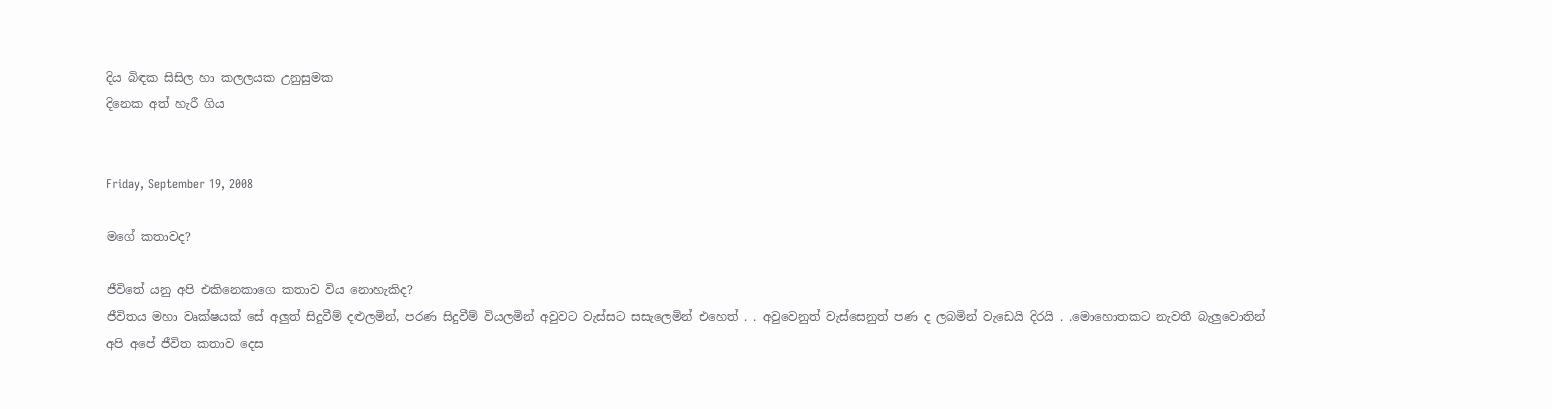දිය බිඳක සිසිල හා කලලයක උනුසුමක
දිනෙක අත් හැරී ගිය


Friday, September 19, 2008

මගේ කතාවද?

ජීවිතේ යනු අපි එකිනෙකාගෙ කතාව විය නොහැකිද?
ජීවිතය මහා වෘක්ෂයක් සේ අලුත් සිදුවීම් දළුලමින්, පරණ සිදුවීම් වියලමින් අවුවට වැස්සට සසැලෙමින් එහෙත් . . අවුවෙනුත් වැස්සෙනුත් පණ ද ලබමින් වැඩෙයි දිරයි . .මොහොතකට නැවතී බැලුවොතින් අපි අපේ ජීවිත කතාව දෙස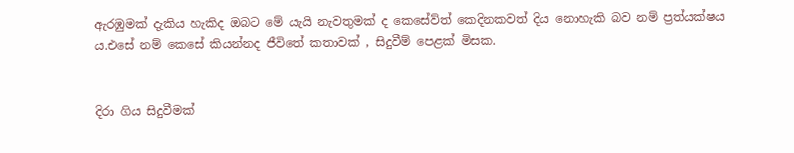ඇරඹුමක් දැකිය හැකිද ඔබට මේ යැයි නැවතුමක් ද කෙසේව්ත් කෙදිනකවත් දිය නොහැකි බව නම් ප්‍රත්යක්ෂය ය.එසේ නම් කෙසේ කියන්නද ජීවිතේ කතාවක් , සිදුවීම් පෙළක් මිසක.


දිරා ගිය සිදුවීමක්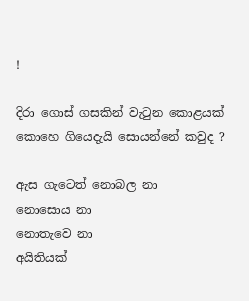!

දිරා ගොස් ගසකින් වැටුන කොළයක්
කොහෙ ගියෙදැයි සොයන්නේ කවුද ?

ඇස ගැටෙත් නොබල නා
නොසොය නා
නොතැවෙ නා
අයිතියක්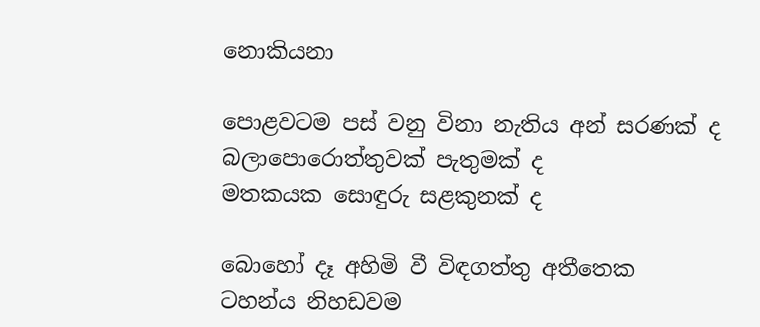නොකියනා

පොළවටම පස් වනු විනා නැතිය අන් සරණක් ද
බලාපොරොත්තුවක් පැතුමක් ද
මතකයක සොඳුරු සළකුනක් ද

බොහෝ දෑ අහිමි වී විඳගත්තු අතීතෙක
ටහන්ය නිහඩවම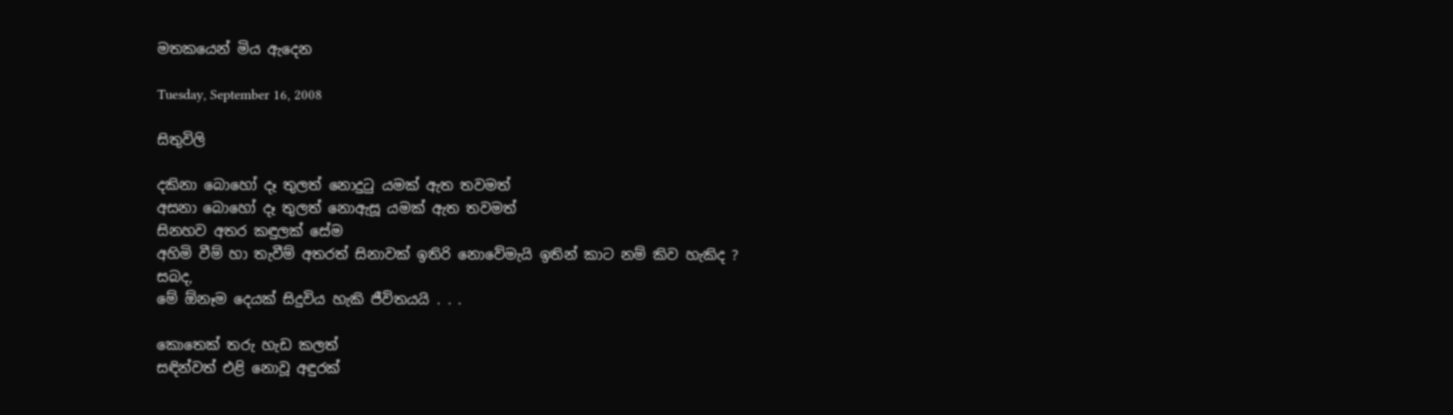මතකයෙන් මිය ඇදෙන

Tuesday, September 16, 2008

සිතුවිලි

දකිනා බොහෝ දෑ තුලත් නොදුටු යමක් ඇත තවමත්
අසනා බොහෝ දෑ තුලත් නොඇසූ යමක් ඇත තවමත්
සිනහව අතර කඳුලක් සේම
අහිමි වීම් හා තැවීම් අතරත් සිනාවක් ඉතිරි නොවේමැයි ඉතින් කාට නම් කිව හැකිද ?
සබද,
මේ ඕනෑම දෙයක් සිදුවිය හැකි ජීවිතයයි . . .

කොතෙක් තරු හැඩ කලත්
සඳින්වත් එළි නොවූ අඳුරක්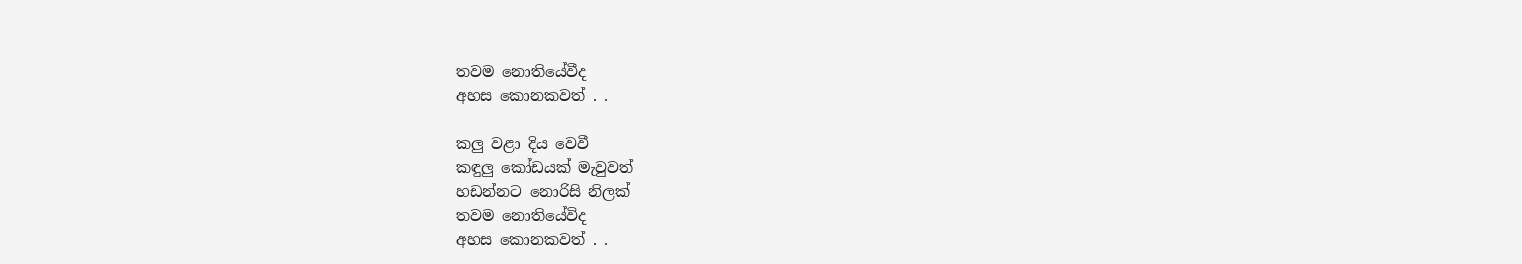තවම නොතියේවීද
අහස කොනකවත් . .

කලු වළා දිය වෙවී
කඳුලු කෝඩයක් මැවුවත්
හඩන්නට නොරිසි නිලක්
තවම නොතියේවිද
අහස කොනකවත් . .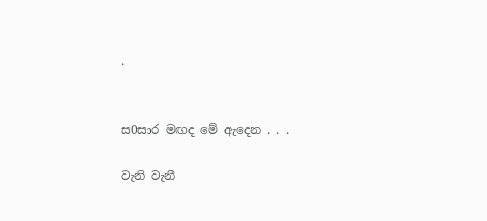.


ස0සාර මඟද මේ ඇදෙන . . .

වැනි වැනී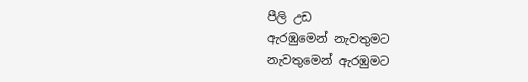පීලි උඩ
ඇරඹුමෙන් නැවතුමට
නැවතුමෙන් ඇරඹුමට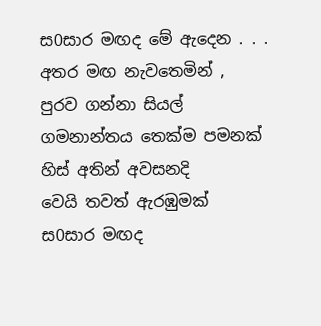ස0සාර මඟද මේ ඇදෙන . . .
අතර මඟ නැවතෙමින් ,
පුරව ගන්නා සියල්
ගමනාන්තය තෙක්ම පමනක්
හිස් අතින් අවසනදි
වෙයි තවත් ඇරඹුමක්
ස0සාර මඟද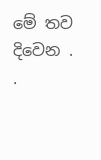මේ තව දිවෙන . .